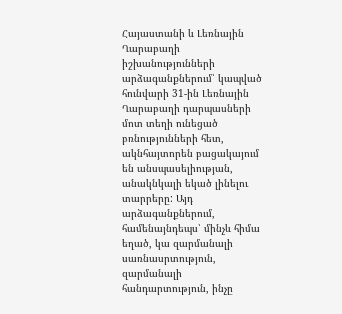Հայաստանի և Լեռնային Ղարաբաղի իշխանությունների արձագանքներում՝ կապված հունվարի 31-ին Լեռնային Ղարաբաղի դարպասների մոտ տեղի ունեցած բռնությունների հետ, ակնհայտորեն բացակայում են անսպասելիության, անակնկալի եկած լինելու տարրերը: Այդ արձագանքներում, համենայնդեպս՝ մինչև հիմա եղած, կա զարմանալի սառնասրտություն, զարմանալի հանդարտություն, ինչը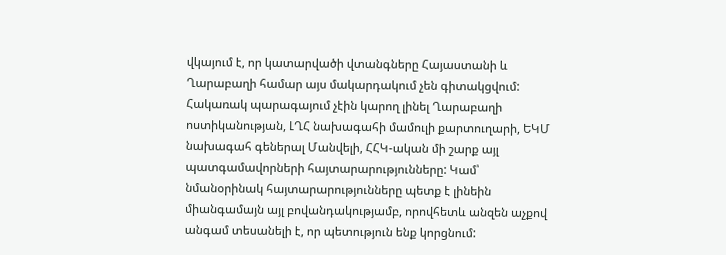վկայում է, որ կատարվածի վտանգները Հայաստանի և Ղարաբաղի համար այս մակարդակում չեն գիտակցվում: Հակառակ պարագայում չէին կարող լինել Ղարաբաղի ոստիկանության, ԼՂՀ նախագահի մամուլի քարտուղարի, ԵԿՄ նախագահ գեներալ Մանվելի, ՀՀԿ-ական մի շարք այլ պատգամավորների հայտարարությունները: Կամ՝ նմանօրինակ հայտարարությունները պետք է լինեին միանգամայն այլ բովանդակությամբ, որովհետև անզեն աչքով անգամ տեսանելի է, որ պետություն ենք կորցնում: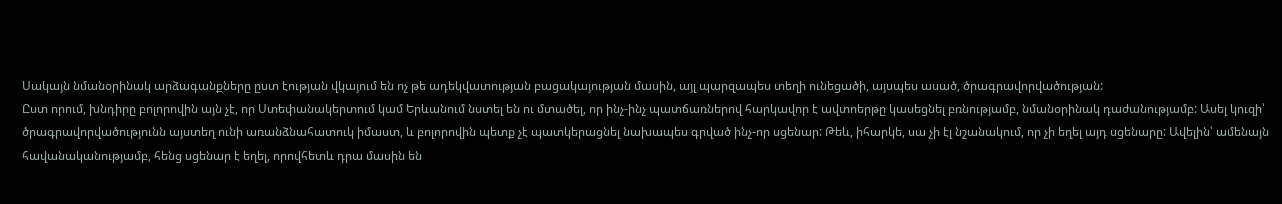Սակայն նմանօրինակ արձագանքները ըստ էության վկայում են ոչ թե ադեկվատության բացակայության մասին, այլ պարզապես տեղի ունեցածի, այսպես ասած, ծրագրավորվածության:
Ըստ որում, խնդիրը բոլորովին այն չէ, որ Ստեփանակերտում կամ Երևանում նստել են ու մտածել, որ ինչ-ինչ պատճառներով հարկավոր է ավտոերթը կասեցնել բռնությամբ, նմանօրինակ դաժանությամբ: Ասել կուզի՝ ծրագրավորվածությունն այստեղ ունի առանձնահատուկ իմաստ, և բոլորովին պետք չէ պատկերացնել նախապես գրված ինչ-որ սցենար: Թեև, իհարկե, սա չի էլ նշանակում, որ չի եղել այդ սցենարը: Ավելին՝ ամենայն հավանականությամբ, հենց սցենար է եղել, որովհետև դրա մասին են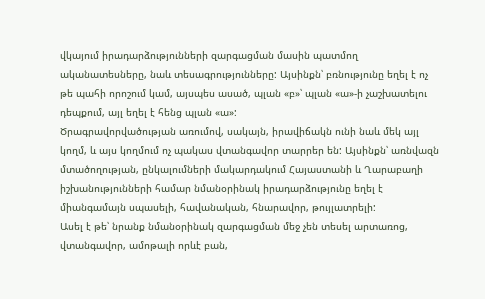վկայում իրադարձությունների զարգացման մասին պատմող ականատեսները, նաև տեսագրությունները: Այսինքն՝ բռնությունը եղել է ոչ թե պահի որոշում կամ, այսպես ասած, պլան «բ»՝ պլան «ա»-ի չաշխատելու դեպքում, այլ եղել է հենց պլան «ա»:
Ծրագրավորվածության առումով, սակայն, իրավիճակն ունի նաև մեկ այլ կողմ, և այս կողմում ոչ պակաս վտանգավոր տարրեր են: Այսինքն՝ առնվազն մտածողության, ընկալումների մակարդակում Հայաստանի և Ղարաբաղի իշխանությունների համար նմանօրինակ իրադարձությունը եղել է միանգամայն սպասելի, հավանական, հնարավոր, թույլատրելի:
Ասել է թե՝ նրանք նմանօրինակ զարգացման մեջ չեն տեսել արտառոց, վտանգավոր, ամոթալի որևէ բան,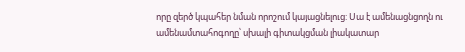որը զերծ կպահեր նման որոշում կայացնելուց: Սա է ամենացնցողն ու ամենամտահոգողը՝ սխալի գիտակցման լիակատար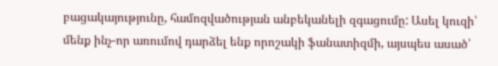բացակայությունը, համոզվածության անբեկանելի զգացումը: Ասել կուզի՝ մենք ինչ-որ առումով դարձել ենք որոշակի ֆանատիզմի, այսպես ասած՝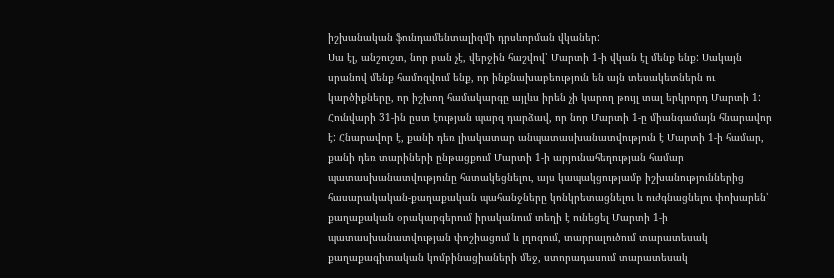իշխանական ֆունդամենտալիզմի դրսևորման վկաներ:
Սա էլ, անշուշտ, նոր բան չէ, վերջին հաշվով՝ Մարտի 1-ի վկան էլ մենք ենք: Սակայն սրանով մենք համոզվում ենք, որ ինքնախաբեություն են այն տեսակետներն ու կարծիքները, որ իշխող համակարգը այլևս իրեն չի կարող թույլ տալ երկրորդ Մարտի 1:
Հունվարի 31-ին ըստ էության պարզ դարձավ, որ նոր Մարտի 1-ը միանգամայն հնարավոր է: Հնարավոր է, քանի դեռ լիակատար անպատասխանատվություն է Մարտի 1-ի համար, քանի դեռ տարիների ընթացքում Մարտի 1-ի արյունահեղության համար պատասխանատվությունը հստակեցնելու, այս կապակցությամբ իշխանություններից հասարակական-քաղաքական պահանջները կոնկրետացնելու և ուժգնացնելու փոխարեն՝ քաղաքական օրակարգերում իրականում տեղի է ունեցել Մարտի 1-ի պատասխանատվության փոշիացում և լղոզում, տարրալուծում տարատեսակ քաղաքագիտական կոմբինացիաների մեջ, ստորադասում տարատեսակ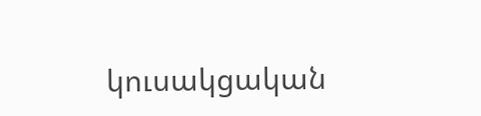կուսակցական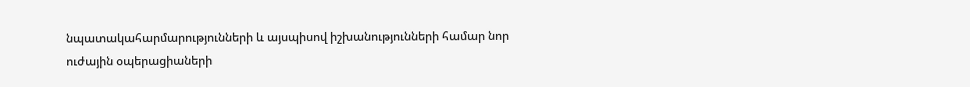նպատակահարմարությունների և այսպիսով իշխանությունների համար նոր ուժային օպերացիաների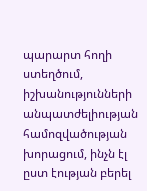պարարտ հողի ստեղծում, իշխանությունների անպատժելիության համոզվածության խորացում, ինչն էլ ըստ էության բերել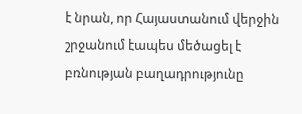է նրան, որ Հայաստանում վերջին շրջանում էապես մեծացել է բռնության բաղադրությունը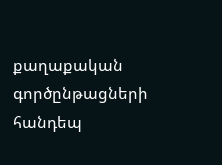քաղաքական գործընթացների հանդեպ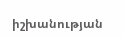իշխանության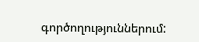գործողություններում: